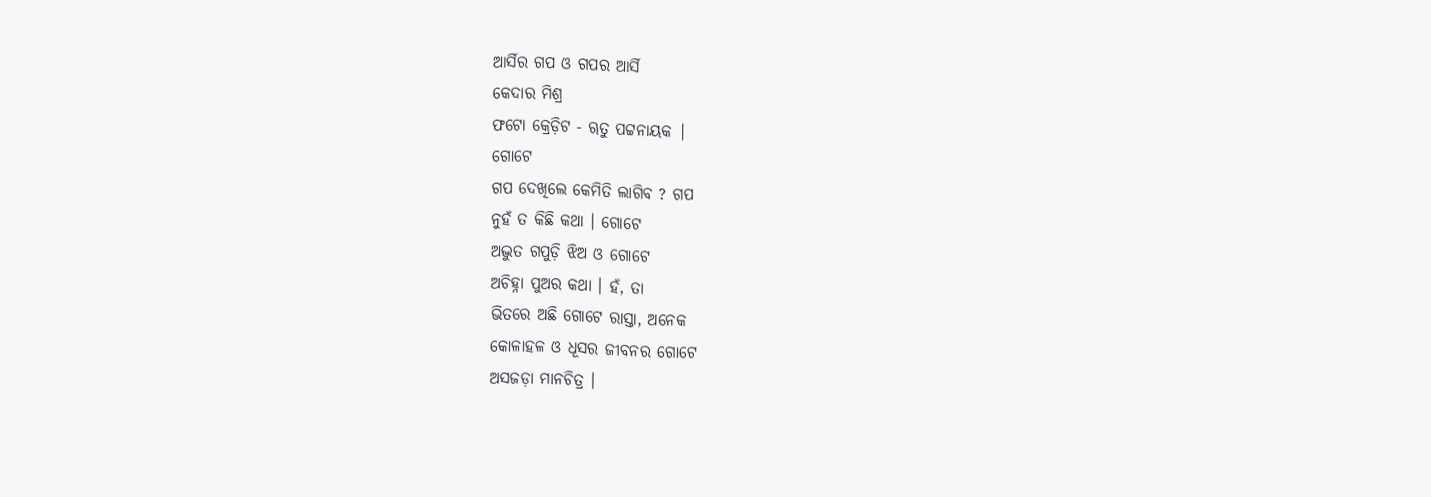ଆର୍ସିର ଗପ ଓ ଗପର ଆର୍ସି
କେଦାର ମିଶ୍ର
ଫଟୋ କ୍ରେଡ଼ିଟ - ୠତୁ ପଟ୍ଟନାୟକ |
ଗୋଟେ
ଗପ ଦେଖିଲେ କେମିତି ଲାଗିବ ? ଗପ
ନୁହଁ ତ କିଛି କଥା । ଗୋଟେ
ଅଦ୍ଭୁତ ଗପୁଡ଼ି ଝିଅ ଓ ଗୋଟେ
ଅଚିହ୍ନା ପୁଅର କଥା । ହଁ, ତା
ଭିତରେ ଅଛି ଗୋଟେ ରାସ୍ତା, ଅନେକ
କୋଳାହଳ ଓ ଧୂସର ଜୀବନର ଗୋଟେ
ଅସଜଡ଼ା ମାନଚିତ୍ର ।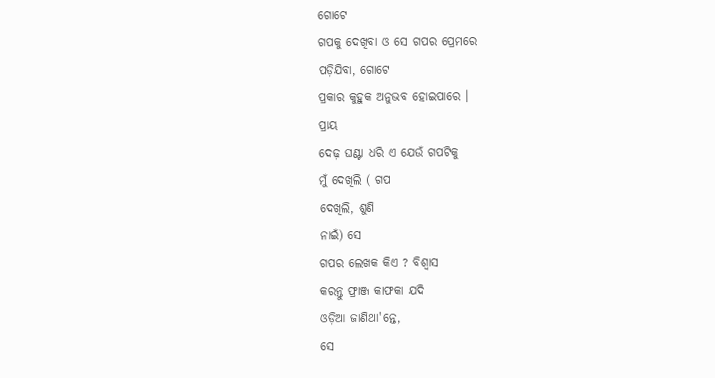ଗୋଟେ
ଗପକୁ ଦେଖିବା ଓ ସେ ଗପର ପ୍ରେମରେ
ପଡ଼ିଯିବା, ଗୋଟେ
ପ୍ରକାର କୁହୁକ ଅନୁଭବ ହୋଇପାରେ ।
ପ୍ରାୟ
ଦେଢ଼ ଘଣ୍ଟା ଧରି ଏ ଯେଉଁ ଗପଟିକୁ
ମୁଁ ଦେଖିଲି ( ଗପ
ଦେଖିଲି, ଶୁଣି
ନାଇଁ) ସେ
ଗପର ଲେଖକ କିଏ ? ବିଶ୍ଵାସ
କରନ୍ତୁ ଫ୍ରାଞ୍ଜ କାଫକା ଯଦି
ଓଡ଼ିଆ ଜାଣିଥା'ନ୍ତେ,
ସେ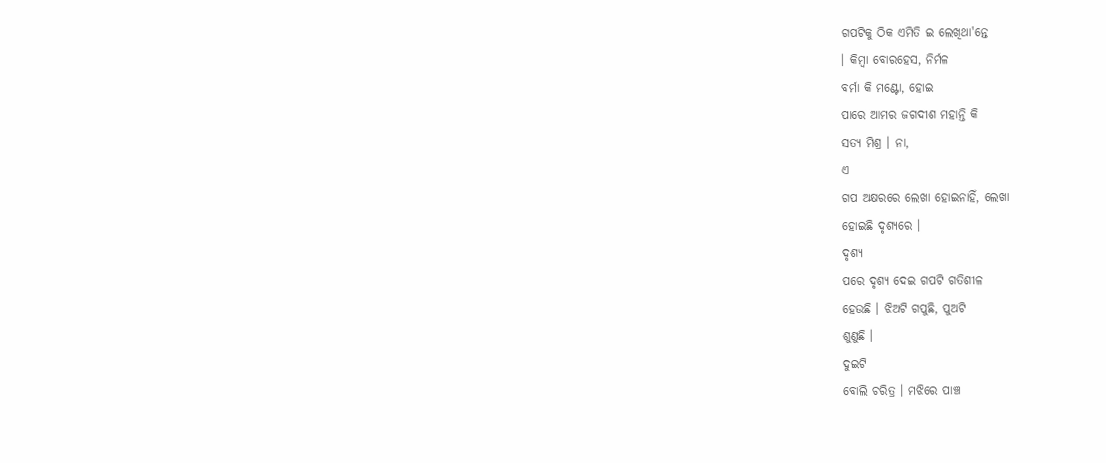ଗପଟିକୁ ଠିକ ଏମିତି ଇ ଲେଖିଥା'ନ୍ତେ
। କିମ୍ବା ବୋରହେସ, ନିର୍ମଳ
ବର୍ମା କି ମଣ୍ଟୋ, ହୋଇ
ପାରେ ଆମର ଜଗଦୀଶ ମହାନ୍ତି କି
ସତ୍ୟ ମିଶ୍ର । ନା,
ଏ
ଗପ ଅକ୍ଷରରେ ଲେଖା ହୋଇନାହିଁ, ଲେଖା
ହୋଇଛି ଦୃଶ୍ୟରେ ।
ଦୃଶ୍ୟ
ପରେ ଦୃଶ୍ୟ ଦେଇ ଗପଟି ଗତିଶୀଳ
ହେଉଛି । ଝିଅଟି ଗପୁଛି, ପୁଅଟି
ଶୁଣୁଛି ।
ଦୁଇଟି
ବୋଲି ଚରିତ୍ର । ମଝିରେ ପାଞ୍ଚ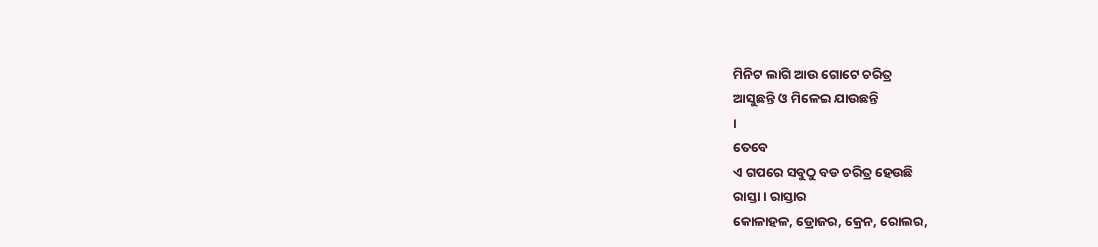ମିନିଟ ଲାଗି ଆଉ ଗୋଟେ ଚରିତ୍ର
ଆସୁଛନ୍ତି ଓ ମିଳେଇ ଯାଉଛନ୍ତି
।
ତେବେ
ଏ ଗପରେ ସବୁଠୁ ବଡ ଚରିତ୍ର ହେଉଛି
ରାସ୍ତା । ରାସ୍ତାର
କୋଳାହଳ, ଡ୍ରୋଜର, କ୍ରେନ, ରୋଲର,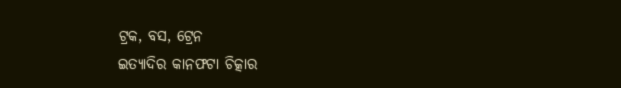ଟ୍ରକ, ବସ, ଟ୍ରେନ
ଇତ୍ୟାଦିର କାନଫଟା ଚିତ୍କାର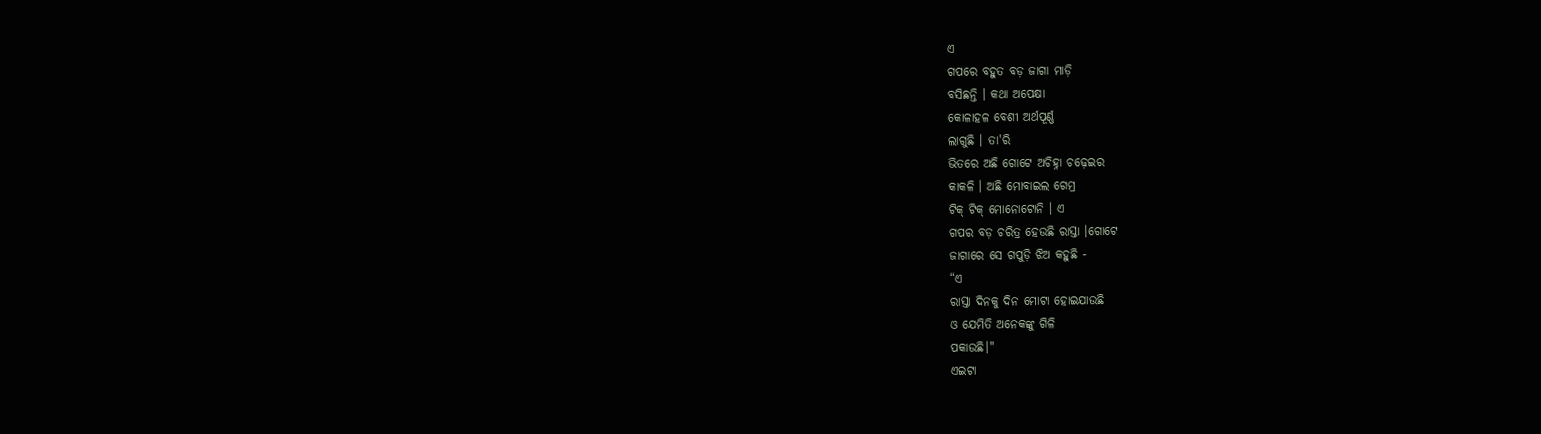ଏ
ଗପରେ ବହୁତ ବଡ଼ ଜାଗା ମାଡ଼ି
ବସିଛନ୍ତି । କଥା ଅପେକ୍ଷା
କୋଳାହଳ ବେଶୀ ଅର୍ଥପୂର୍ଣ୍ଣ
ଲାଗୁଛି । ତା'ରି
ଭିତରେ ଅଛି ଗୋଟେ ଅଚିହ୍ନା ଚଢ଼େଇର
କାକଳି । ଅଛି ମୋବାଇଲ ଗେମ୍ର
ଟିକ୍ ଟିକ୍ ମୋନୋଟୋନି । ଏ
ଗପର ବଡ଼ ଚରିତ୍ର ହେଉଛି ରାସ୍ତା ।ଗୋଟେ
ଜାଗାରେ ସେ ଗପୁଡ଼ି ଝିଅ କହୁଛି -
“ଏ
ରାସ୍ତା ଦିନକୁ ଦିନ ମୋଟା ହୋଇଯାଉଛି
ଓ ଯେମିତି ଅନେକଙ୍କୁ ଗିଳି
ପକାଉଛି।"
ଏଇଟା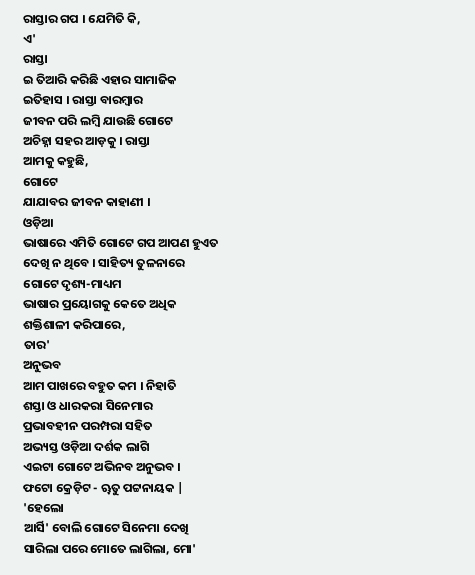ରାସ୍ତାର ଗପ । ଯେମିତି କି,
ଏ'
ରାସ୍ତା
ଇ ତିଆରି କରିଛି ଏହାର ସାମାଜିକ
ଇତିହାସ । ରାସ୍ତା ବାରମ୍ବାର
ଜୀବନ ପରି ଲମ୍ବି ଯାଉଛି ଗୋଟେ
ଅଚିହ୍ନା ସହର ଆଡ଼କୁ । ରାସ୍ତା
ଆମକୁ କହୁଛି,
ଗୋଟେ
ଯାଯାବର ଜୀବନ କାହାଣୀ ।
ଓଡ଼ିଆ
ଭାଷାରେ ଏମିତି ଗୋଟେ ଗପ ଆପଣ ହୁଏତ
ଦେଖି ନ ଥିବେ । ସାହିତ୍ୟ ତୁଳନାରେ
ଗୋଟେ ଦୃଶ୍ୟ-ମାଧ୍ୟମ
ଭାଷାର ପ୍ରୟୋଗକୁ କେତେ ଅଧିକ
ଶକ୍ତିଶାଳୀ କରିପାରେ,
ତାର'
ଅନୁଭବ
ଆମ ପାଖରେ ବହୁତ କମ । ନିହାତି
ଶସ୍ତା ଓ ଧାରକରା ସିନେମାର
ପ୍ରଭାବହୀନ ପରମ୍ପରା ସହିତ
ଅଭ୍ୟସ୍ତ ଓଡ଼ିଆ ଦର୍ଶକ ଲାଗି
ଏଇଟା ଗୋଟେ ଅଭିନବ ଅନୁଭବ ।
ଫଟୋ କ୍ରେଡ଼ିଟ - ୠତୁ ପଟ୍ଟନାୟକ |
'ହେଲୋ
ଆର୍ସି' ବୋଲି ଗୋଟେ ସିନେମା ଦେଖି
ସାରିଲା ପରେ ମୋତେ ଲାଗିଲା, ମୋ'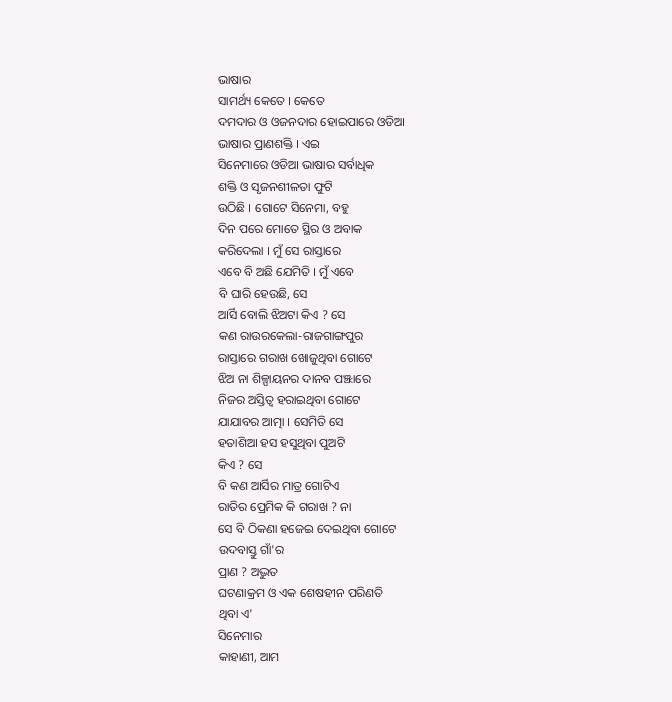ଭାଷାର
ସାମର୍ଥ୍ୟ କେତେ । କେତେ
ଦମଦାର ଓ ଓଜନଦାର ହୋଇପାରେ ଓଡିଆ
ଭାଷାର ପ୍ରାଣଶକ୍ତି । ଏଇ
ସିନେମାରେ ଓଡିଆ ଭାଷାର ସର୍ବାଧିକ
ଶକ୍ତି ଓ ସୃଜନଶୀଳତା ଫୁଟି
ଉଠିଛି । ଗୋଟେ ସିନେମା, ବହୁ
ଦିନ ପରେ ମୋତେ ସ୍ଥିର ଓ ଅବାକ
କରିଦେଲା । ମୁଁ ସେ ରାସ୍ତାରେ
ଏବେ ବି ଅଛି ଯେମିତି । ମୁଁ ଏବେ
ବି ଘାରି ହେଉଛି, ସେ
ଆର୍ସି ବୋଲି ଝିଅଟା କିଏ ? ସେ
କଣ ରାଉରକେଲା-ରାଜଗାଙ୍ଗପୁର
ରାସ୍ତାରେ ଗରାଖ ଖୋଜୁଥିବା ଗୋଟେ
ଝିଅ ନା ଶିଳ୍ପାୟନର ଦାନବ ପଞ୍ଝାରେ
ନିଜର ଅସ୍ତିତ୍ଵ ହରାଇଥିବା ଗୋଟେ
ଯାଯାବର ଆତ୍ମା । ସେମିତି ସେ
ହତାଶିଆ ହସ ହସୁଥିବା ପୁଅଟି
କିଏ ? ସେ
ବି କଣ ଆର୍ସିର ମାତ୍ର ଗୋଟିଏ
ରାତିର ପ୍ରେମିକ କି ଗରାଖ ? ନା
ସେ ବି ଠିକଣା ହଜେଇ ଦେଇଥିବା ଗୋଟେ
ଉଦବାସ୍ତୁ ଗାଁ'ର
ପ୍ରାଣ ? ଅଦ୍ଭୁତ
ଘଟଣାକ୍ରମ ଓ ଏକ ଶେଷହୀନ ପରିଣତି
ଥିବା ଏ'
ସିନେମାର
କାହାଣୀ, ଆମ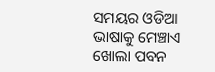ସମୟର ଓଡିଆ ଭାଷାକୁ ମେଞ୍ଚାଏ
ଖୋଲା ପବନ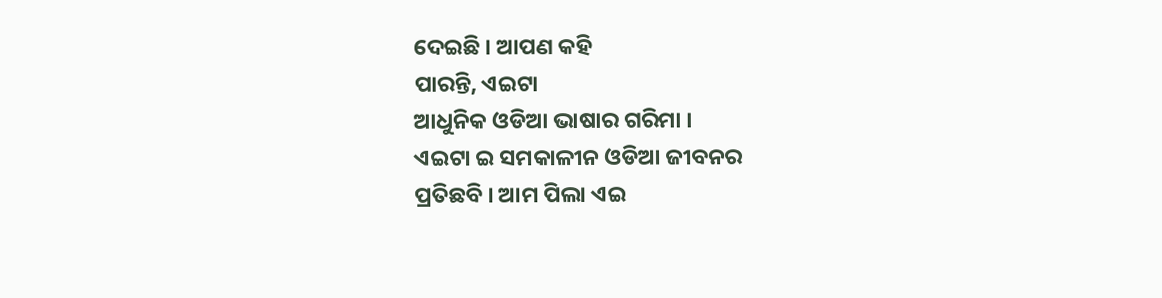ଦେଇଛି । ଆପଣ କହି
ପାରନ୍ତି, ଏଇଟା
ଆଧୁନିକ ଓଡିଆ ଭାଷାର ଗରିମା ।
ଏଇଟା ଇ ସମକାଳୀନ ଓଡିଆ ଜୀବନର
ପ୍ରତିଛବି । ଆମ ପିଲା ଏଇ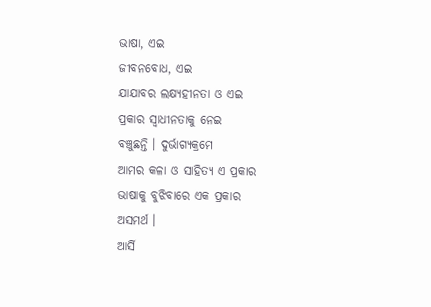ଭାଷା, ଏଇ
ଜୀବନବୋଧ, ଏଇ
ଯାଯାବର ଲକ୍ଷ୍ୟହୀନତା ଓ ଏଇ
ପ୍ରକାର ସ୍ଵାଧୀନତାକୁ ନେଇ
ବଞ୍ଚୁଛନ୍ତି । ଦୁର୍ଭାଗ୍ୟକ୍ରମେ
ଆମର କଳା ଓ ସାହିତ୍ୟ ଏ ପ୍ରକାର
ଭାଷାକୁ ବୁଝିବାରେ ଏକ ପ୍ରକାର
ଅସମର୍ଥ ।
ଆର୍ସି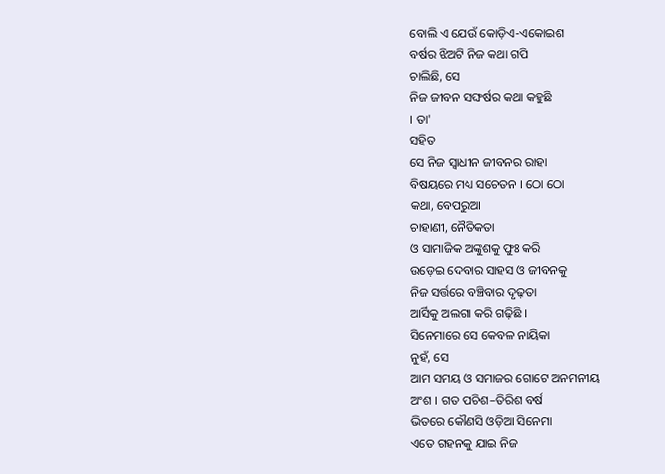ବୋଲି ଏ ଯେଉଁ କୋଡ଼ିଏ-ଏକୋଇଶ
ବର୍ଷର ଝିଅଟି ନିଜ କଥା ଗପି
ଚାଲିଛି, ସେ
ନିଜ ଜୀବନ ସଙ୍ଘର୍ଷର କଥା କହୁଛି
। ତା'
ସହିତ
ସେ ନିଜ ସ୍ଵାଧୀନ ଜୀବନର ରାହା
ବିଷୟରେ ମଧ୍ୟ ସଚେତନ । ଠୋ ଠୋ
କଥା, ବେପରୁଆ
ଚାହାଣୀ, ନୈତିକତା
ଓ ସାମାଜିକ ଅଙ୍କୁଶକୁ ଫୁଃ କରି
ଉଡ଼େଇ ଦେବାର ସାହସ ଓ ଜୀବନକୁ
ନିଜ ସର୍ତ୍ତରେ ବଞ୍ଚିବାର ଦୃଢ଼ତା
ଆର୍ସିକୁ ଅଲଗା କରି ଗଢ଼ିଛି ।
ସିନେମାରେ ସେ କେବଳ ନାୟିକା
ନୁହଁ, ସେ
ଆମ ସମୟ ଓ ସମାଜର ଗୋଟେ ଅନମନୀୟ
ଅଂଶ । ଗତ ପଚିଶ–ତିରିଶ ବର୍ଷ
ଭିତରେ କୌଣସି ଓଡ଼ିଆ ସିନେମା
ଏତେ ଗହନକୁ ଯାଇ ନିଜ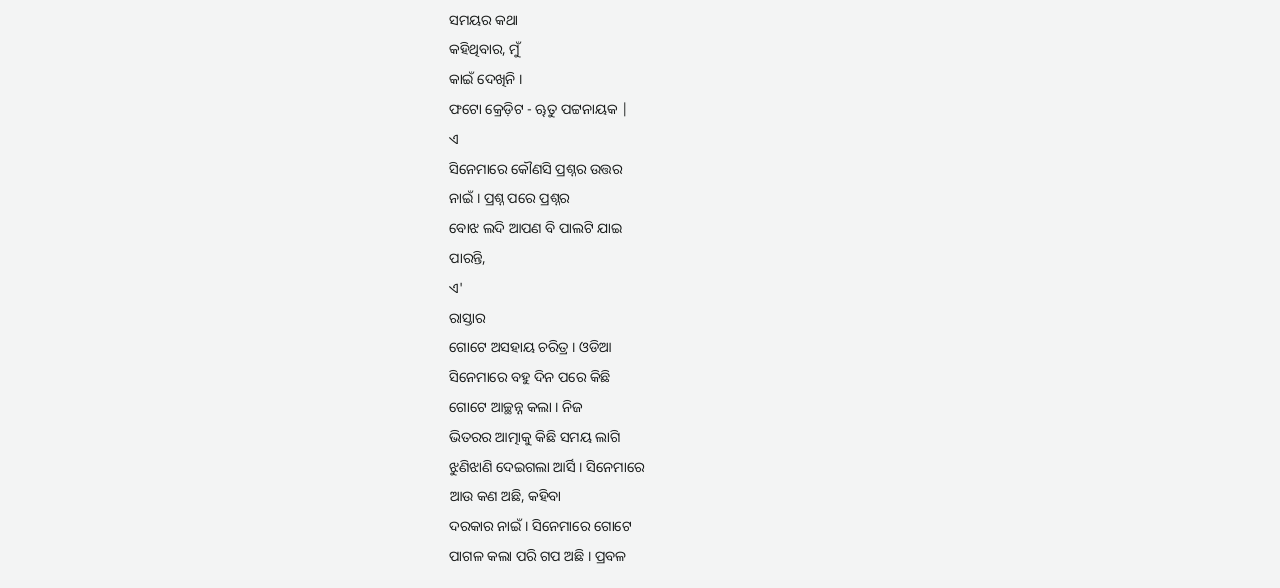ସମୟର କଥା
କହିଥିବାର, ମୁଁ
କାଇଁ ଦେଖିନି ।
ଫଟୋ କ୍ରେଡ଼ିଟ - ୠତୁ ପଟ୍ଟନାୟକ |
ଏ
ସିନେମାରେ କୌଣସି ପ୍ରଶ୍ନର ଉତ୍ତର
ନାଇଁ । ପ୍ରଶ୍ନ ପରେ ପ୍ରଶ୍ନର
ବୋଝ ଲଦି ଆପଣ ବି ପାଲଟି ଯାଇ
ପାରନ୍ତି,
ଏ'
ରାସ୍ତାର
ଗୋଟେ ଅସହାୟ ଚରିତ୍ର । ଓଡିଆ
ସିନେମାରେ ବହୁ ଦିନ ପରେ କିଛି
ଗୋଟେ ଆଚ୍ଛନ୍ନ କଲା । ନିଜ
ଭିତରର ଆତ୍ମାକୁ କିଛି ସମୟ ଲାଗି
ଝୁଣିଝାଣି ଦେଇଗଲା ଆର୍ସି । ସିନେମାରେ
ଆଉ କଣ ଅଛି, କହିବା
ଦରକାର ନାଇଁ । ସିନେମାରେ ଗୋଟେ
ପାଗଳ କଲା ପରି ଗପ ଅଛି । ପ୍ରବଳ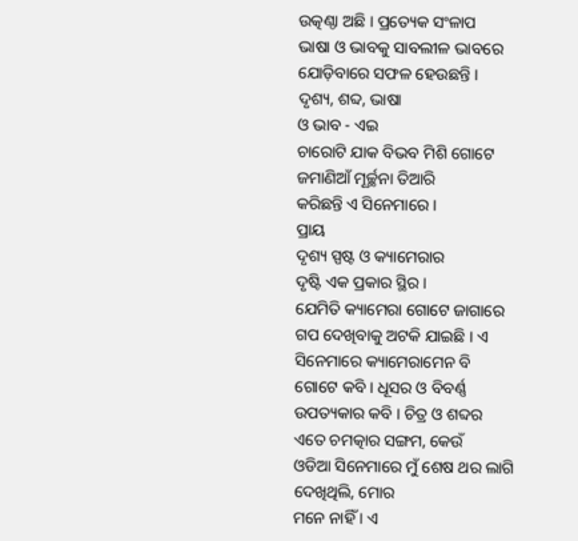ଉତ୍କଣ୍ଠା ଅଛି । ପ୍ରତ୍ୟେକ ସଂଳାପ
ଭାଷା ଓ ଭାବକୁ ସାବଲୀଳ ଭାବରେ
ଯୋଡ଼ିବାରେ ସଫଳ ହେଉଛନ୍ତି ।
ଦୃଶ୍ୟ, ଶବ୍ଦ, ଭାଷା
ଓ ଭାବ - ଏଇ
ଚାରୋଟି ଯାକ ବିଭବ ମିଶି ଗୋଟେ
ଜମାଣିଆଁ ମୂର୍ଚ୍ଛନା ତିଆରି
କରିଛନ୍ତି ଏ ସିନେମାରେ ।
ପ୍ରାୟ
ଦୃଶ୍ୟ ସ୍ପଷ୍ଟ ଓ କ୍ୟାମେରାର
ଦୃଷ୍ଟି ଏକ ପ୍ରକାର ସ୍ଥିର ।
ଯେମିତି କ୍ୟାମେରା ଗୋଟେ ଜାଗାରେ
ଗପ ଦେଖିବାକୁ ଅଟକି ଯାଇଛି । ଏ
ସିନେମାରେ କ୍ୟାମେରାମେନ ବି
ଗୋଟେ କବି । ଧୂସର ଓ ବିବର୍ଣ୍ଣ
ଉପତ୍ୟକାର କବି । ଚିତ୍ର ଓ ଶବ୍ଦର
ଏତେ ଚମତ୍କାର ସଙ୍ଗମ, କେଉଁ
ଓଡିଆ ସିନେମାରେ ମୁଁ ଶେଷ ଥର ଲାଗି
ଦେଖିଥିଲି, ମୋର
ମନେ ନାହିଁ । ଏ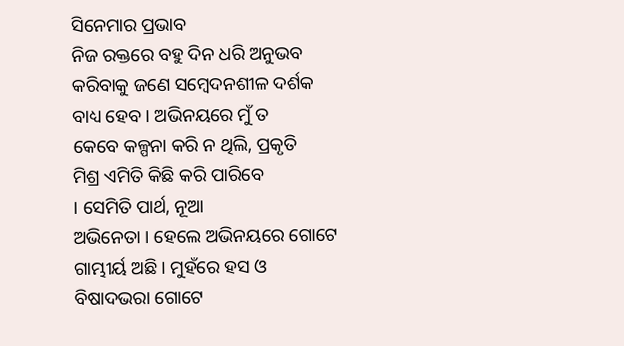ସିନେମାର ପ୍ରଭାବ
ନିଜ ରକ୍ତରେ ବହୁ ଦିନ ଧରି ଅନୁଭବ
କରିବାକୁ ଜଣେ ସମ୍ବେଦନଶୀଳ ଦର୍ଶକ
ବାଧ୍ୟ ହେବ । ଅଭିନୟରେ ମୁଁ ତ
କେବେ କଳ୍ପନା କରି ନ ଥିଲି, ପ୍ରକୃତି
ମିଶ୍ର ଏମିତି କିଛି କରି ପାରିବେ
। ସେମିତି ପାର୍ଥ, ନୂଆ
ଅଭିନେତା । ହେଲେ ଅଭିନୟରେ ଗୋଟେ
ଗାମ୍ଭୀର୍ୟ ଅଛି । ମୁହଁରେ ହସ ଓ
ବିଷାଦଭରା ଗୋଟେ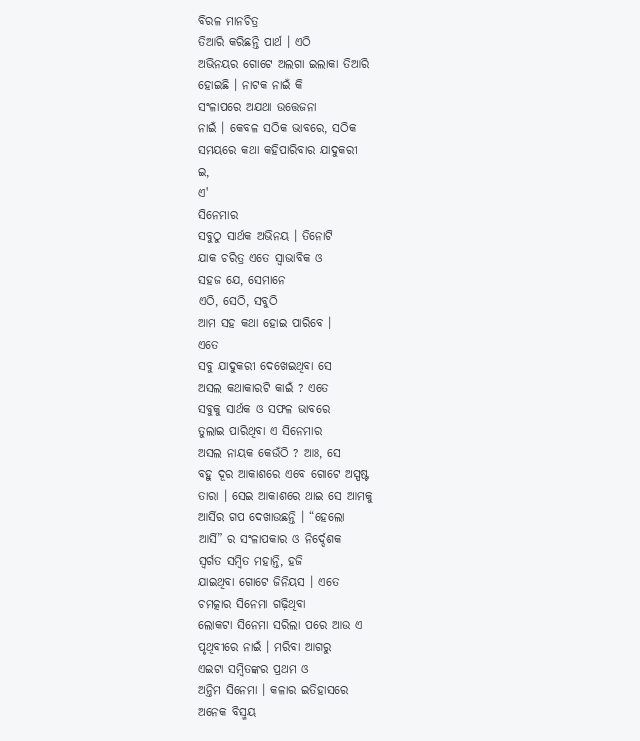ବିରଳ ମାନଚିତ୍ର
ତିଆରି କରିଛନ୍ତି ପାର୍ଥ । ଏଠି
ଅଭିନୟର ଗୋଟେ ଅଲଗା ଇଲାକା ତିଆରି
ହୋଇଛି । ନାଟକ ନାଇଁ କି
ସଂଳାପରେ ଅଯଥା ଉତ୍ତେଜନା
ନାଇଁ । କେବଳ ସଠିକ ଭାବରେ, ସଠିକ
ସମୟରେ କଥା କହିପାରିବାର ଯାଦୁକରୀ
ଇ,
ଏ'
ସିନେମାର
ସବୁଠୁ ସାର୍ଥକ ଅଭିନୟ । ତିନୋଟି
ଯାକ ଚରିତ୍ର ଏତେ ସ୍ଵାଭାବିକ ଓ
ସହଜ ଯେ, ସେମାନେ
ଏଠି, ସେଠି, ସବୁଠି
ଆମ ସହ କଥା ହୋଇ ପାରିବେ ।
ଏତେ
ସବୁ ଯାଦୁକରୀ ଦେଖେଇଥିବା ସେ
ଅସଲ କଥାକାରଟି କାଇଁ ? ଏତେ
ସବୁକୁ ସାର୍ଥକ ଓ ସଫଳ ଭାବରେ
ତୁଲାଇ ପାରିଥିବା ଏ ସିନେମାର
ଅସଲ ନାୟକ କେଉଁଠି ? ଆଃ, ସେ
ବହୁ ଦୂର ଆକାଶରେ ଏବେ ଗୋଟେ ଅସ୍ପଷ୍ଟ
ତାରା । ସେଇ ଆକାଶରେ ଥାଇ ସେ ଆମକୁ
ଆର୍ସିର ଗପ ଦେଖାଉଛନ୍ତି । “ହେଲୋ
ଆର୍ସି” ର ସଂଳାପକାର ଓ ନିର୍ଦ୍ଦେଶକ
ସ୍ଵର୍ଗତ ସମ୍ବିତ ମହାନ୍ତି, ହଜି
ଯାଇଥିବା ଗୋଟେ ଜିନିୟସ । ଏତେ
ଚମତ୍କାର ସିନେମା ଗଢ଼ିଥିବା
ଲୋକଟା ସିନେମା ସରିଲା ପରେ ଆଉ ଏ
ପୃଥିବୀରେ ନାଇଁ । ମରିବା ଆଗରୁ
ଏଇଟା ସମ୍ବିତଙ୍କର ପ୍ରଥମ ଓ
ଅନ୍ତିମ ସିନେମା । କଳାର ଇତିହାସରେ
ଅନେକ ବିସ୍ମୟ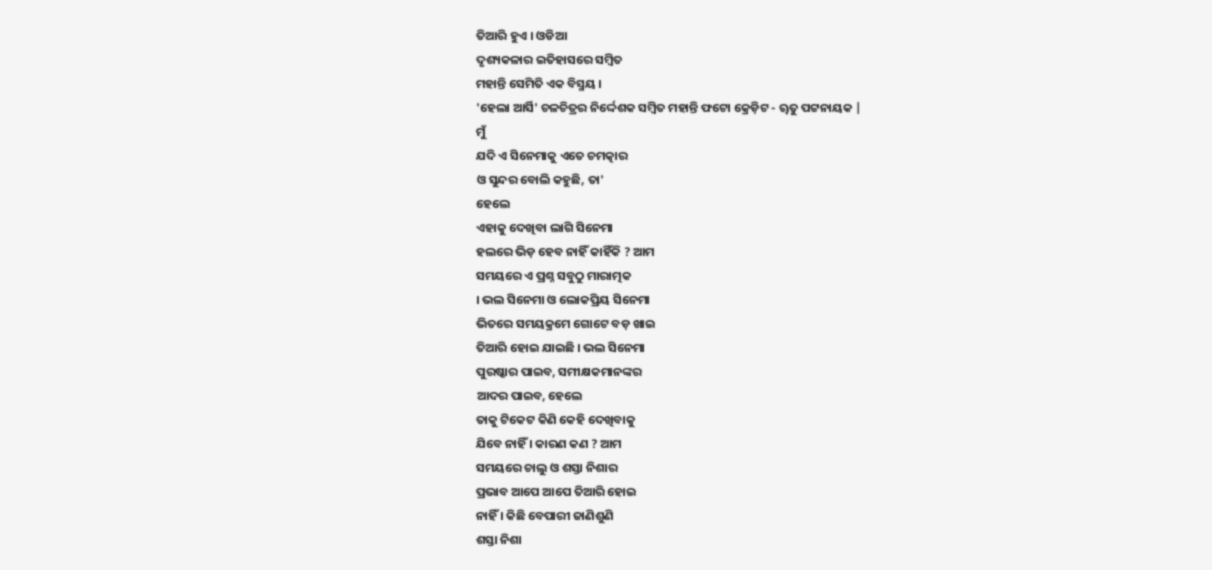ତିଆରି ହୁଏ । ଓଡିଆ
ଦୃଶ୍ୟକଳାର ଇତିହାସରେ ସମ୍ବିତ
ମହାନ୍ତି ସେମିତି ଏକ ବିସ୍ମୟ ।
'ହେଲା ଆର୍ସି' ଚଳଚିତ୍ରର ନିର୍ଦ୍ଦେଶକ ସମ୍ବିତ ମହାନ୍ତି ଫଟୋ କ୍ରେଡ଼ିଟ - ୠତୁ ପଟ୍ଟନାୟକ |
ମୁଁ
ଯଦି ଏ ସିନେମାକୁ ଏତେ ଚମତ୍କାର
ଓ ସୁନ୍ଦର ବୋଲି କହୁଛି, ତା'
ହେଲେ
ଏହାକୁ ଦେଖିବା ଲାଗି ସିନେମା
ହଲରେ ଭିଡ଼ ହେବ ନାହିଁ କାହିଁକି ? ଆମ
ସମୟରେ ଏ ପ୍ରଶ୍ନ ସବୁଠୁ ମାରାତ୍ମକ
। ଭଲ ସିନେମା ଓ ଲୋକପ୍ରିୟ ସିନେମା
ଭିତରେ ସମୟକ୍ରମେ ଗୋଟେ ବଡ଼ ଖାଇ
ତିଆରି ହୋଇ ଯାଇଛି । ଭଲ ସିନେମା
ପୁରଷ୍କାର ପାଇବ, ସମୀକ୍ଷକମାନଙ୍କର
ଆଦର ପାଇବ, ହେଲେ
ତାକୁ ଟିକେଟ କିଣି କେହି ଦେଖିବାକୁ
ଯିବେ ନାହିଁ । କାରଣ କଣ ? ଆମ
ସମୟରେ ଚାଲୁ ଓ ଶସ୍ତା ନିଶାର
ପ୍ରଭାବ ଆପେ ଆପେ ତିଆରି ହୋଇ
ନାହିଁ । କିଛି ବେପାରୀ ଜାଣିଶୁଣି
ଶସ୍ତା ନିଶା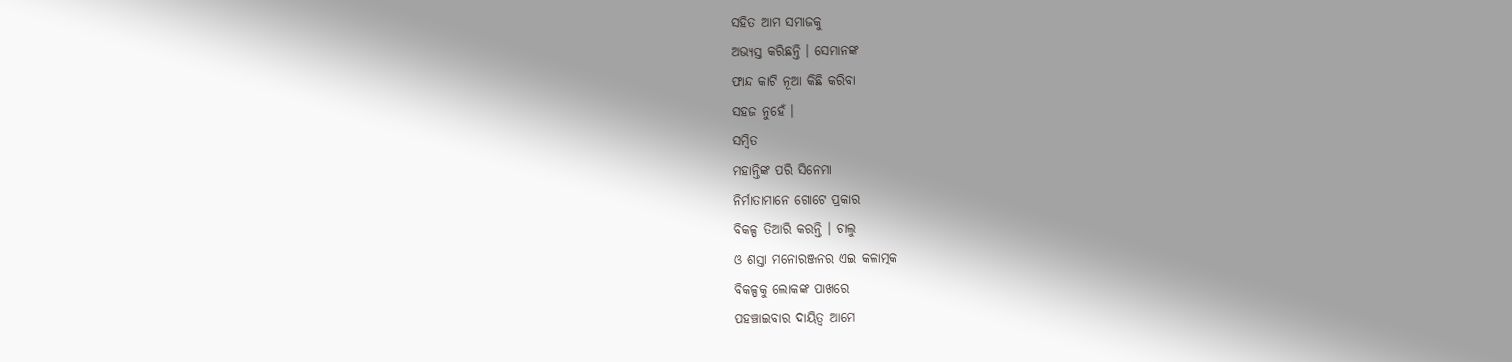ସହିତ ଆମ ସମାଜକୁ
ଅଭ୍ୟସ୍ତ କରିଛନ୍ତି । ସେମାନଙ୍କ
ଫାନ୍ଦ କାଟି ନୂଆ କିଛି କରିବା
ସହଜ ନୁହେଁ ।
ସମ୍ବିତ
ମହାନ୍ତିଙ୍କ ପରି ସିନେମା
ନିର୍ମାତାମାନେ ଗୋଟେ ପ୍ରକାର
ବିକଳ୍ପ ତିଆରି କରନ୍ତି । ଚାଲୁ
ଓ ଶସ୍ତା ମନୋରଞ୍ଜନର ଏଇ କଳାତ୍ମକ
ବିକଳ୍ପକୁ ଲୋକଙ୍କ ପାଖରେ
ପହଞ୍ଚାଇବାର ଦାୟିତ୍ଵ ଆମେ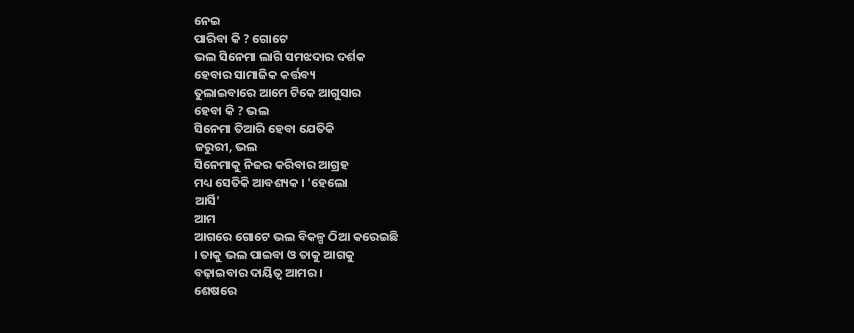ନେଇ
ପାରିବା କି ? ଗୋଟେ
ଭଲ ସିନେମା ଲାଗି ସମଝଦାର ଦର୍ଶକ
ହେବାର ସାମାଜିକ କର୍ତ୍ତବ୍ୟ
ତୁଲାଇବାରେ ଆମେ ଟିକେ ଆଗୁସାର
ହେବା କି ? ଭଲ
ସିନେମା ତିଆରି ହେବା ଯେତିକି
ଜରୁରୀ, ଭଲ
ସିନେମାକୁ ନିଜର କରିବାର ଆଗ୍ରହ
ମଧ୍ୟ ସେତିକି ଆବଶ୍ୟକ । 'ହେଲୋ
ଆର୍ସି'
ଆମ
ଆଗରେ ଗୋଟେ ଭଲ ବିକଳ୍ପ ଠିଆ କରେଇଛି
। ତାକୁ ଭଲ ପାଇବା ଓ ତାକୁ ଆଗକୁ
ବଢ଼ାଇବାର ଦାୟିତ୍ଵ ଆମର ।
ଶେଷରେ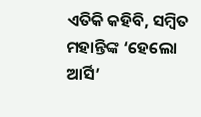ଏତିକି କହିବି, ସମ୍ବିତ
ମହାନ୍ତିଙ୍କ ‘ହେଲୋ ଆର୍ସି’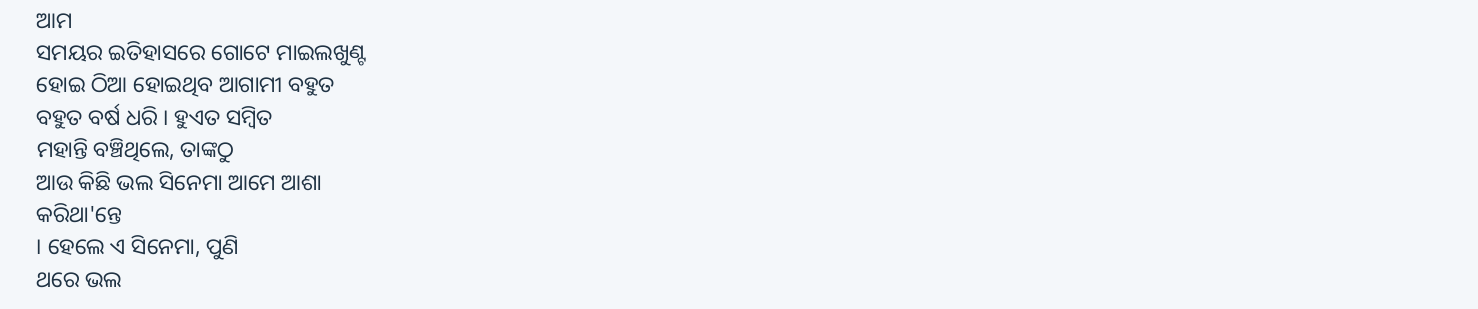ଆମ
ସମୟର ଇତିହାସରେ ଗୋଟେ ମାଇଲଖୁଣ୍ଟ
ହୋଇ ଠିଆ ହୋଇଥିବ ଆଗାମୀ ବହୁତ
ବହୁତ ବର୍ଷ ଧରି । ହୁଏତ ସମ୍ବିତ
ମହାନ୍ତି ବଞ୍ଚିଥିଲେ, ତାଙ୍କଠୁ
ଆଉ କିଛି ଭଲ ସିନେମା ଆମେ ଆଶା
କରିଥା'ନ୍ତେ
। ହେଲେ ଏ ସିନେମା, ପୁଣି
ଥରେ ଭଲ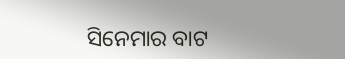ସିନେମାର ବାଟ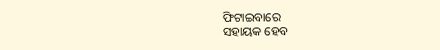ଫିଟାଇବାରେ
ସହାୟକ ହେବ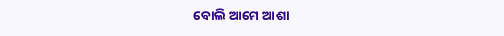ବୋଲି ଆମେ ଆଶା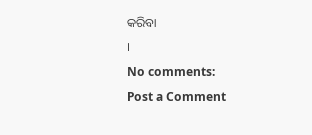କରିବା
।
No comments:
Post a Comment